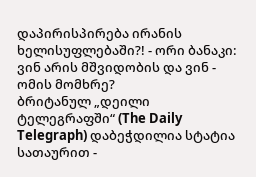დაპირისპირება ირანის ხელისუფლებაში?! - ორი ბანაკი: ვინ არის მშვიდობის და ვინ - ომის მომხრე?
ბრიტანულ „დეილი ტელეგრაფში“ (The Daily Telegraph) დაბეჭდილია სტატია სათაურით -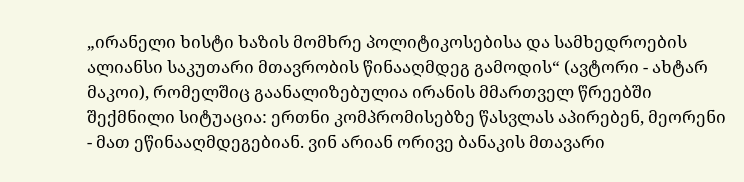„ირანელი ხისტი ხაზის მომხრე პოლიტიკოსებისა და სამხედროების ალიანსი საკუთარი მთავრობის წინააღმდეგ გამოდის“ (ავტორი - ახტარ მაკოი), რომელშიც გაანალიზებულია ირანის მმართველ წრეებში შექმნილი სიტუაცია: ერთნი კომპრომისებზე წასვლას აპირებენ, მეორენი - მათ ეწინააღმდეგებიან. ვინ არიან ორივე ბანაკის მთავარი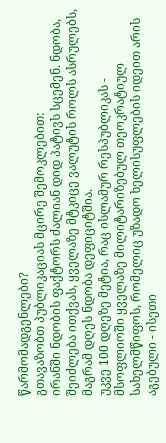წარმომადგენლები?
გთავაზობთ პუბლიკაციას მცირე შემოკლებით:
ირანში ნდობის ფაქტორს ძალიან დიდ პატივს სცემენ. ნდობა, შეიძლება ითქვას, ყველაზე მტკიცე ვალუტის როლს ასრულებს, მაგრამ დღეს ნდობა დეფიციტშია.
უკვე 100 დღეზე მეტია, რაც ისლამურ რესპუბლიკას - მსოფლიოში ყველაზე მილიტარიზებულ თეოკრატიულ სახელმწიფოს, რომელიც უზადო ხელისუფლების იდეით არის აგებული - ისეთი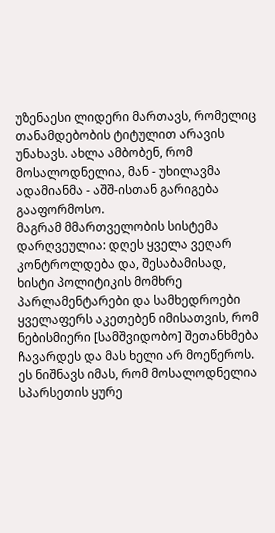უზენაესი ლიდერი მართავს, რომელიც თანამდებობის ტიტულით არავის უნახავს. ახლა ამბობენ, რომ მოსალოდნელია, მან - უხილავმა ადამიანმა - აშშ-ისთან გარიგება გააფორმოსო.
მაგრამ მმართველობის სისტემა დარღვეულია: დღეს ყველა ვეღარ კონტროლდება და, შესაბამისად, ხისტი პოლიტიკის მომხრე პარლამენტარები და სამხედროები ყველაფერს აკეთებენ იმისათვის, რომ ნებისმიერი [სამშვიდობო] შეთანხმება ჩავარდეს და მას ხელი არ მოეწეროს. ეს ნიშნავს იმას, რომ მოსალოდნელია სპარსეთის ყურე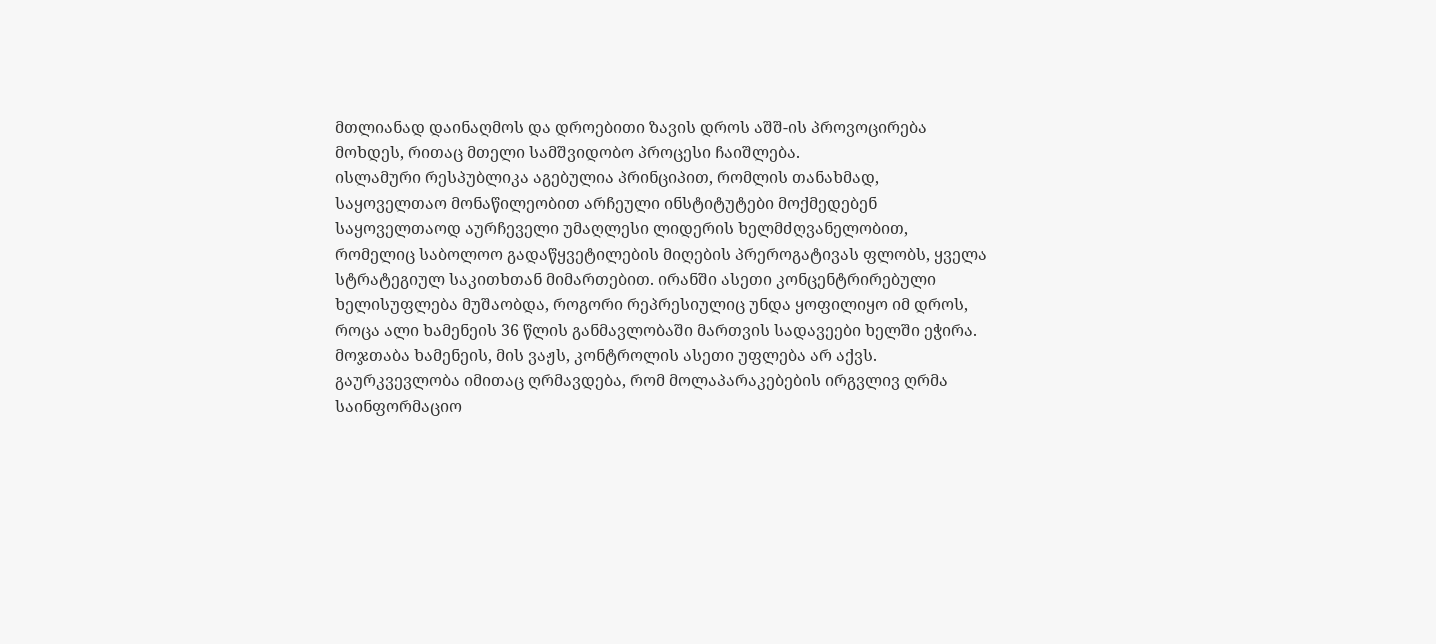მთლიანად დაინაღმოს და დროებითი ზავის დროს აშშ-ის პროვოცირება მოხდეს, რითაც მთელი სამშვიდობო პროცესი ჩაიშლება.
ისლამური რესპუბლიკა აგებულია პრინციპით, რომლის თანახმად, საყოველთაო მონაწილეობით არჩეული ინსტიტუტები მოქმედებენ საყოველთაოდ აურჩეველი უმაღლესი ლიდერის ხელმძღვანელობით, რომელიც საბოლოო გადაწყვეტილების მიღების პრეროგატივას ფლობს, ყველა სტრატეგიულ საკითხთან მიმართებით. ირანში ასეთი კონცენტრირებული ხელისუფლება მუშაობდა, როგორი რეპრესიულიც უნდა ყოფილიყო იმ დროს, როცა ალი ხამენეის 36 წლის განმავლობაში მართვის სადავეები ხელში ეჭირა. მოჯთაბა ხამენეის, მის ვაჟს, კონტროლის ასეთი უფლება არ აქვს. გაურკვევლობა იმითაც ღრმავდება, რომ მოლაპარაკებების ირგვლივ ღრმა საინფორმაციო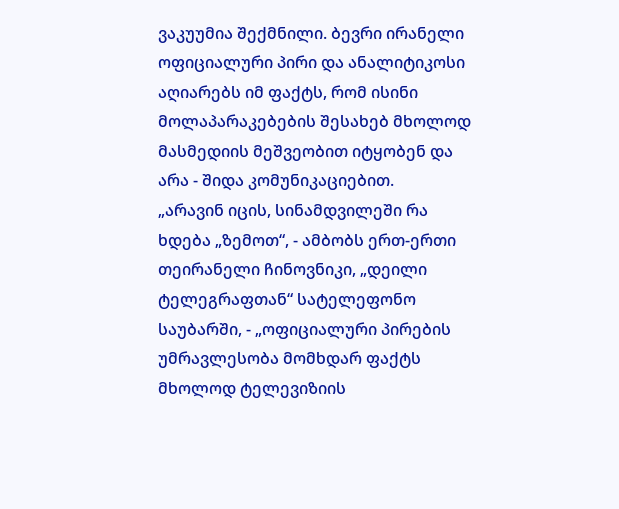ვაკუუმია შექმნილი. ბევრი ირანელი ოფიციალური პირი და ანალიტიკოსი აღიარებს იმ ფაქტს, რომ ისინი მოლაპარაკებების შესახებ მხოლოდ მასმედიის მეშვეობით იტყობენ და არა - შიდა კომუნიკაციებით.
„არავინ იცის, სინამდვილეში რა ხდება „ზემოთ“, - ამბობს ერთ-ერთი თეირანელი ჩინოვნიკი, „დეილი ტელეგრაფთან“ სატელეფონო საუბარში, - „ოფიციალური პირების უმრავლესობა მომხდარ ფაქტს მხოლოდ ტელევიზიის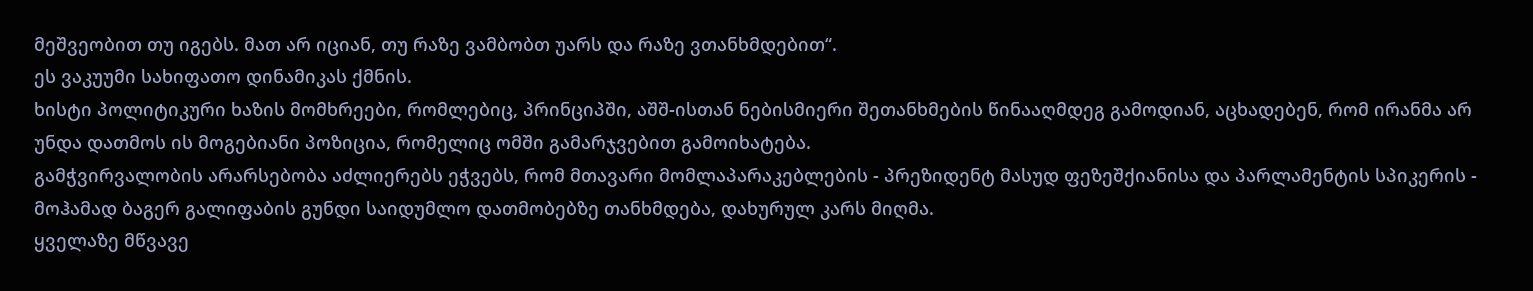მეშვეობით თუ იგებს. მათ არ იციან, თუ რაზე ვამბობთ უარს და რაზე ვთანხმდებით“.
ეს ვაკუუმი სახიფათო დინამიკას ქმნის.
ხისტი პოლიტიკური ხაზის მომხრეები, რომლებიც, პრინციპში, აშშ-ისთან ნებისმიერი შეთანხმების წინააღმდეგ გამოდიან, აცხადებენ, რომ ირანმა არ უნდა დათმოს ის მოგებიანი პოზიცია, რომელიც ომში გამარჯვებით გამოიხატება.
გამჭვირვალობის არარსებობა აძლიერებს ეჭვებს, რომ მთავარი მომლაპარაკებლების - პრეზიდენტ მასუდ ფეზეშქიანისა და პარლამენტის სპიკერის - მოჰამად ბაგერ გალიფაბის გუნდი საიდუმლო დათმობებზე თანხმდება, დახურულ კარს მიღმა.
ყველაზე მწვავე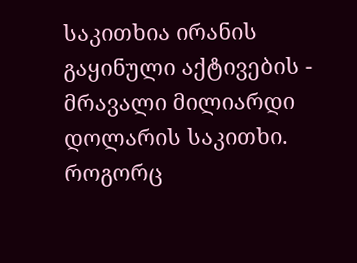საკითხია ირანის გაყინული აქტივების - მრავალი მილიარდი დოლარის საკითხი. როგორც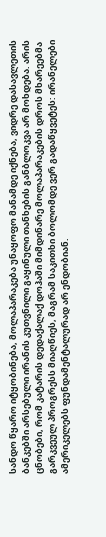სანდო წყარო იტყობინება, მოლაპარაკება უნაყოფო მანამდე იქნება, ვიდრე დასავლეთის ბანკებში არსებული ირანის კუთვნილი გაყინული თანხების განბლოკვა არ მოხდება. არის ცნობები, რომ კატარის დედაქალაქ დოჰაში მიმდინარე მოლაპარაკების დროს მხარეებმა გარკვეულ პროგრესს მიაღწიეს, მაგრამ საკითხი ბოლომდე ვერ გადაწყვეტეს: ირანელები ამერიკელებს ფუნდამენტალურად არ ენდობიან.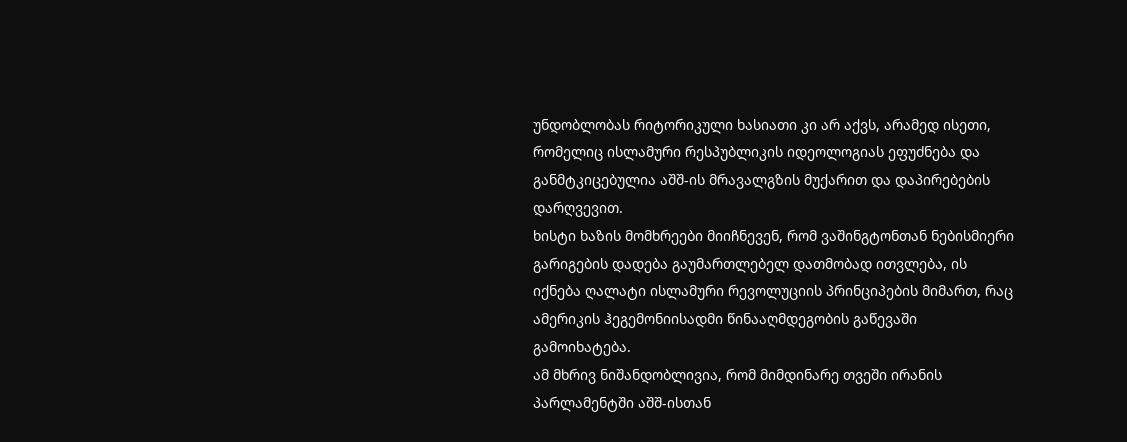უნდობლობას რიტორიკული ხასიათი კი არ აქვს, არამედ ისეთი, რომელიც ისლამური რესპუბლიკის იდეოლოგიას ეფუძნება და განმტკიცებულია აშშ-ის მრავალგზის მუქარით და დაპირებების დარღვევით.
ხისტი ხაზის მომხრეები მიიჩნევენ, რომ ვაშინგტონთან ნებისმიერი გარიგების დადება გაუმართლებელ დათმობად ითვლება, ის იქნება ღალატი ისლამური რევოლუციის პრინციპების მიმართ, რაც ამერიკის ჰეგემონიისადმი წინააღმდეგობის გაწევაში გამოიხატება.
ამ მხრივ ნიშანდობლივია, რომ მიმდინარე თვეში ირანის პარლამენტში აშშ-ისთან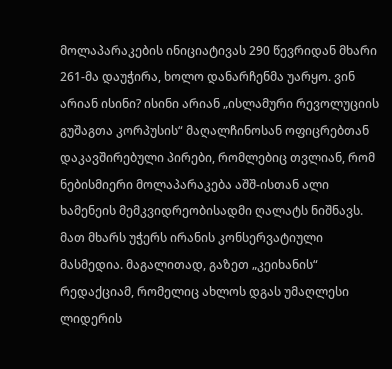მოლაპარაკების ინიციატივას 290 წევრიდან მხარი 261-მა დაუჭირა, ხოლო დანარჩენმა უარყო. ვინ არიან ისინი? ისინი არიან „ისლამური რევოლუციის გუშაგთა კორპუსის“ მაღალჩინოსან ოფიცრებთან დაკავშირებული პირები, რომლებიც თვლიან, რომ ნებისმიერი მოლაპარაკება აშშ-ისთან ალი ხამენეის მემკვიდრეობისადმი ღალატს ნიშნავს.
მათ მხარს უჭერს ირანის კონსერვატიული მასმედია. მაგალითად, გაზეთ „კეიხანის“ რედაქციამ, რომელიც ახლოს დგას უმაღლესი ლიდერის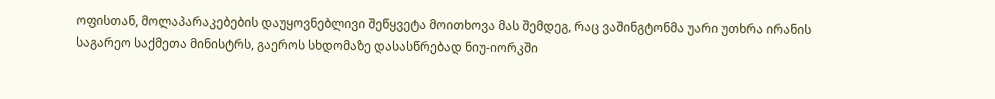ოფისთან, მოლაპარაკებების დაუყოვნებლივი შეწყვეტა მოითხოვა მას შემდეგ, რაც ვაშინგტონმა უარი უთხრა ირანის საგარეო საქმეთა მინისტრს, გაეროს სხდომაზე დასასწრებად ნიუ-იორკში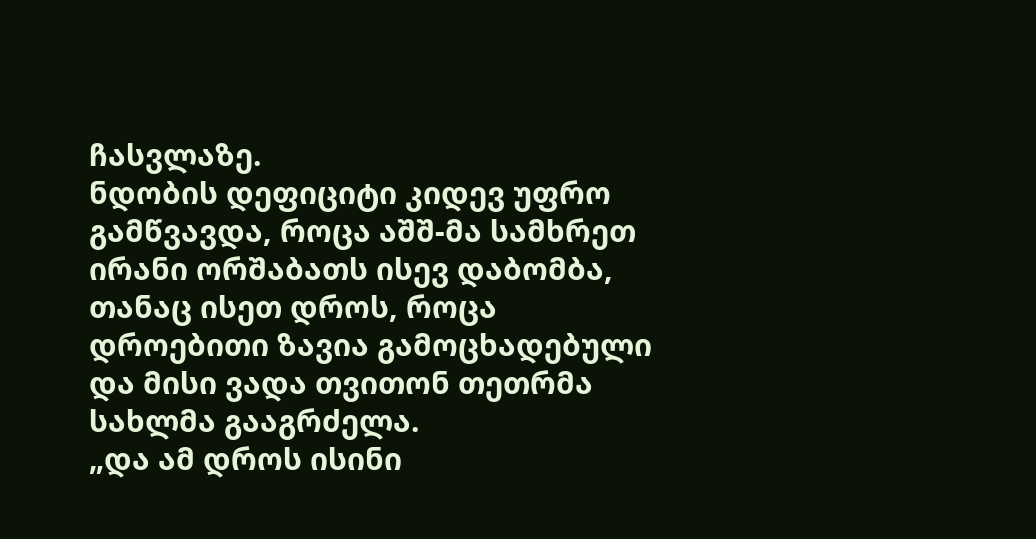ჩასვლაზე.
ნდობის დეფიციტი კიდევ უფრო გამწვავდა, როცა აშშ-მა სამხრეთ ირანი ორშაბათს ისევ დაბომბა, თანაც ისეთ დროს, როცა დროებითი ზავია გამოცხადებული და მისი ვადა თვითონ თეთრმა სახლმა გააგრძელა.
„და ამ დროს ისინი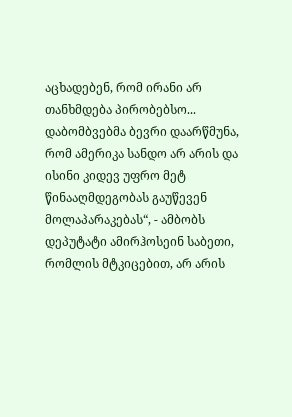აცხადებენ, რომ ირანი არ თანხმდება პირობებსო... დაბომბვებმა ბევრი დაარწმუნა, რომ ამერიკა სანდო არ არის და ისინი კიდევ უფრო მეტ წინააღმდეგობას გაუწევენ მოლაპარაკებას“, - ამბობს დეპუტატი ამირჰოსეინ საბეთი, რომლის მტკიცებით, არ არის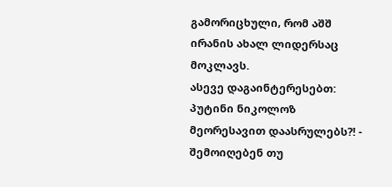გამორიცხული, რომ აშშ ირანის ახალ ლიდერსაც მოკლავს.
ასევე დაგაინტერესებთ: პუტინი ნიკოლოზ მეორესავით დაასრულებს?! - შემოიღებენ თუ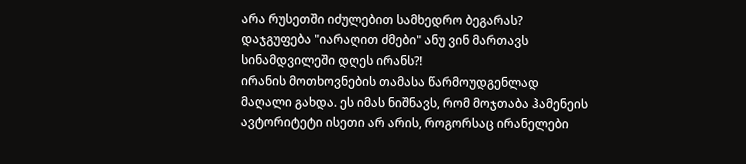არა რუსეთში იძულებით სამხედრო ბეგარას?
დაჯგუფება "იარაღით ძმები" ანუ ვინ მართავს სინამდვილეში დღეს ირანს?!
ირანის მოთხოვნების თამასა წარმოუდგენლად მაღალი გახდა. ეს იმას ნიშნავს, რომ მოჯთაბა ჰამენეის ავტორიტეტი ისეთი არ არის, როგორსაც ირანელები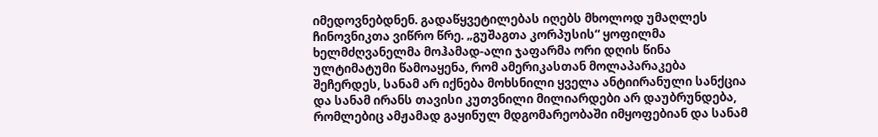იმედოვნებდნენ. გადაწყვეტილებას იღებს მხოლოდ უმაღლეს ჩინოვნიკთა ვიწრო წრე. „გუშაგთა კორპუსის“ ყოფილმა ხელმძღვანელმა მოჰამად-ალი ჯაფარმა ორი დღის წინა ულტიმატუმი წამოაყენა, რომ ამერიკასთან მოლაპარაკება შეჩერდეს, სანამ არ იქნება მოხსნილი ყველა ანტიირანული სანქცია და სანამ ირანს თავისი კუთვნილი მილიარდები არ დაუბრუნდება, რომლებიც ამჟამად გაყინულ მდგომარეობაში იმყოფებიან და სანამ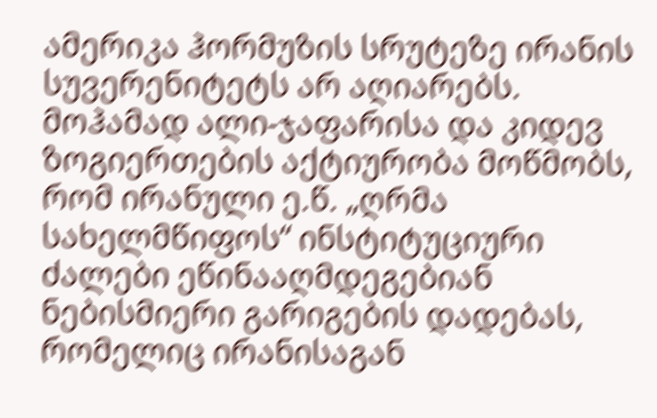ამერიკა ჰორმუზის სრუტეზე ირანის სუვერენიტეტს არ აღიარებს.
მოჰამად ალი-ჯაფარისა და კიდევ ზოგიერთების აქტიურობა მოწმობს, რომ ირანული ე.წ. „ღრმა სახელმწიფოს“ ინსტიტუციური ძალები ეწინააღმდეგებიან ნებისმიერი გარიგების დადებას, რომელიც ირანისაგან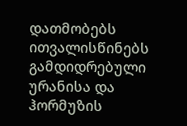დათმობებს ითვალისწინებს გამდიდრებული ურანისა და ჰორმუზის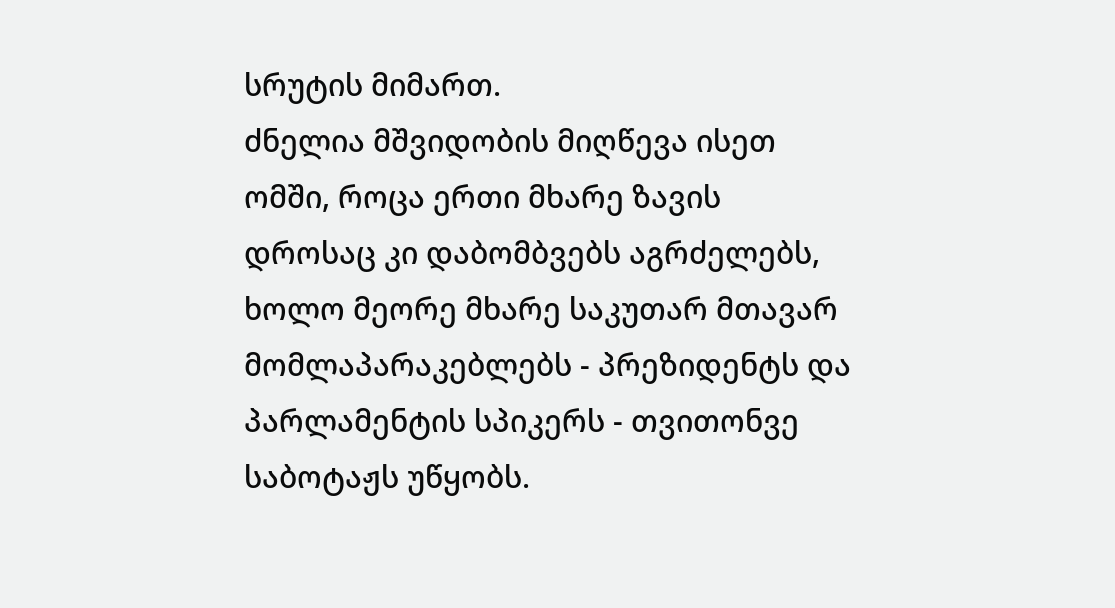სრუტის მიმართ.
ძნელია მშვიდობის მიღწევა ისეთ ომში, როცა ერთი მხარე ზავის დროსაც კი დაბომბვებს აგრძელებს, ხოლო მეორე მხარე საკუთარ მთავარ მომლაპარაკებლებს - პრეზიდენტს და პარლამენტის სპიკერს - თვითონვე საბოტაჟს უწყობს.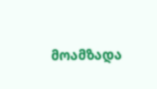მოამზადა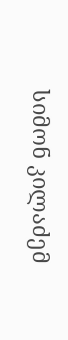სიმონ კილაძემ